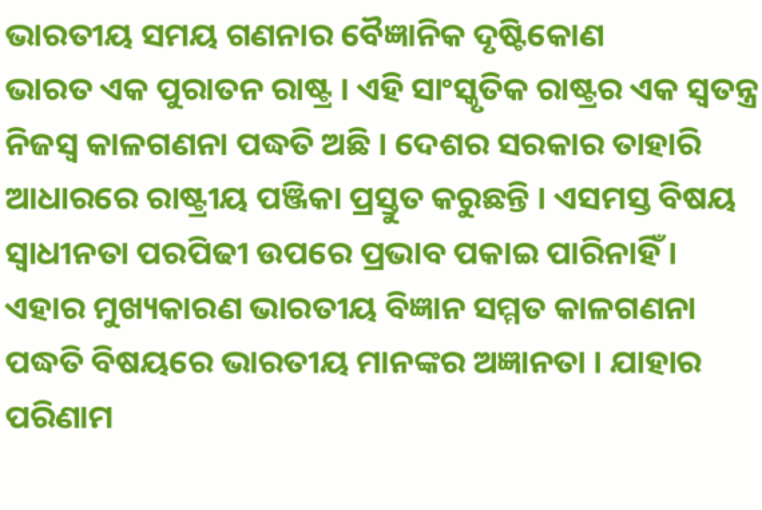ଭାରତୀୟ ସମୟ ଗଣନାର ବୈଜ୍ଞାନିକ ଦୃଷ୍ଟିକୋଣ
ଭାରତ ଏକ ପୁରାତନ ରାଷ୍ଟ୍ର । ଏହି ସାଂସ୍କୃତିକ ରାଷ୍ଟ୍ରର ଏକ ସ୍ୱତନ୍ତ୍ର ନିଜସ୍ୱ କାଳଗଣନା ପଦ୍ଧତି ଅଛି । ଦେଶର ସରକାର ତାହାରି ଆଧାରରେ ରାଷ୍ଟ୍ରୀୟ ପଞ୍ଜିକା ପ୍ରସ୍ତୁତ କରୁଛନ୍ତି । ଏସମସ୍ତ ବିଷୟ ସ୍ୱାଧୀନତା ପରପିଢୀ ଉପରେ ପ୍ରଭାବ ପକାଇ ପାରିନାହିଁ । ଏହାର ମୁଖ୍ୟକାରଣ ଭାରତୀୟ ବିଜ୍ଞାନ ସମ୍ମତ କାଳଗଣନା ପଦ୍ଧତି ବିଷୟରେ ଭାରତୀୟ ମାନଙ୍କର ଅଜ୍ଞାନତା । ଯାହାର ପରିଣାମ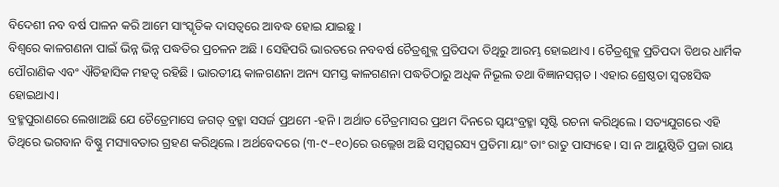ବିଦେଶୀ ନବ ବର୍ଷ ପାଳନ କରି ଆମେ ସାଂସ୍କୃତିକ ଦାସତ୍ୱରେ ଆବଦ୍ଧ ହୋଇ ଯାଇଛୁ ।
ବିଶ୍ୱରେ କାଳଗଣନା ପାଇଁ ଭିନ୍ନ ଭିନ୍ନ ପଦ୍ଧତିର ପ୍ରଚଳନ ଅଛି । ସେହିପରି ଭାରତରେ ନବବର୍ଷ ଚୈତ୍ରଶୁକ୍ଲ ପ୍ରତିପଦା ତିଥିରୁ ଆରମ୍ଭ ହୋଇଥାଏ । ଚୈତ୍ରଶୁକ୍ଳ ପ୍ରତିପଦା ତିଥର ଧାର୍ମିକ ପୌରାଣିକ ଏବଂ ଐତିହାସିକ ମହତ୍ୱ ରହିଛି । ଭାରତୀୟ କାଳଗଣନା ଅନ୍ୟ ସମସ୍ତ କାଳଗଣନା ପଦ୍ଧତିଠାରୁ ଅଧିକ ନିଭୂଲ ତଥା ବିଜ୍ଞାନସମ୍ମତ । ଏହାର ଶ୍ରେଷ୍ଠତା ସ୍ୱତଃସିଦ୍ଧ ହୋଇଥାଏ।
ବ୍ରହ୍ମପୁରାଣରେ ଲେଖାଅଛି ଯେ ଚୈତ୍ରେମାସେ ଜଗତ୍ ବ୍ରହ୍ମା ସସର୍ଜ ପ୍ରଥମେ -ହନି । ଅର୍ଥାତ ଚୈତ୍ରମାସର ପ୍ରଥମ ଦିନରେ ସ୍ୱୟଂବ୍ରହ୍ମା ସୃଷ୍ଟି ରଚନା କରିଥିଲେ । ସତ୍ୟଯୁଗରେ ଏହି ତିଥିରେ ଭଗବାନ ବିଷ୍ଣୁ ମସ୍ୟାବତାର ଗ୍ରହଣ କରିଥିଲେ । ଅର୍ଥବେଦରେ (୩-୯–୧୦)ରେ ଉଲ୍ଲେଖ ଅଛି ସମ୍ବତ୍ସରସ୍ୟ ପ୍ରତିମା ୟାଂ ତାଂ ରାତୁ ପାସ୍ୟହେ । ସା ନ ଆୟୁଷ୍ଠିତି ପ୍ରଜା ରାୟ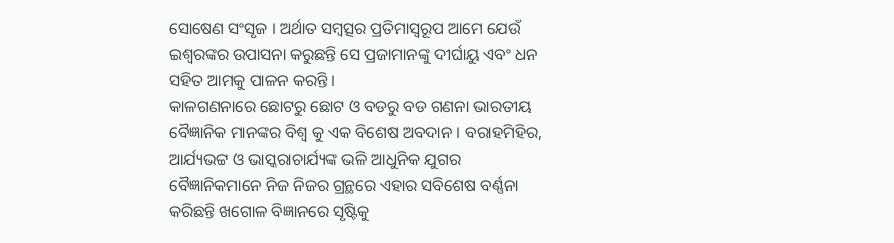ସୋଷେଣ ସଂସୃଜ । ଅର୍ଥାତ ସମ୍ବତ୍ସର ପ୍ରତିମାସ୍ୱରୂପ ଆମେ ଯେଉଁ ଇଶ୍ୱରଙ୍କର ଉପାସନା କରୁଛନ୍ତି ସେ ପ୍ରଜାମାନଙ୍କୁ ଦୀର୍ଘାୟୁ ଏବଂ ଧନ ସହିତ ଆମକୁ ପାଳନ କରନ୍ତି ।
କାଳଗଣନାରେ ଛୋଟରୁ ଛୋଟ ଓ ବଡରୁ ବଡ ଗଣନା ଭାରତୀୟ ବୈଜ୍ଞାନିକ ମାନଙ୍କର ବିଶ୍ୱ କୁ ଏକ ବିଶେଷ ଅବଦାନ । ବରାହମିହିର, ଆର୍ଯ୍ୟଭଟ୍ଟ ଓ ଭାସ୍କରାଚାର୍ଯ୍ୟଙ୍କ ଭଳି ଆଧୁନିକ ଯୁଗର ବୈଜ୍ଞାନିକମାନେ ନିଜ ନିଜର ଗ୍ରନ୍ଥରେ ଏହାର ସବିଶେଷ ବର୍ଣ୍ଣନା କରିଛନ୍ତି ଖଗୋଳ ବିଜ୍ଞାନରେ ସୃଷ୍ଟିକୁ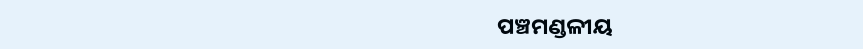ପଞ୍ଚମଣ୍ଡଳୀୟ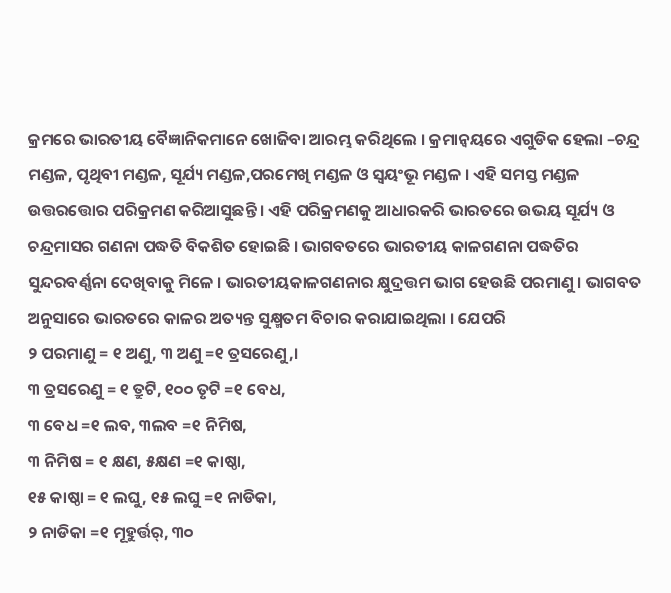କ୍ରମରେ ଭାରତୀୟ ବୈଜ୍ଞାନିକମାନେ ଖୋଜିବା ଆରମ୍ଭ କରିଥିଲେ । କ୍ରମାନ୍ୱୟରେ ଏଗୁଡିକ ହେଲା –ଚନ୍ଦ୍ର ମଣ୍ଡଳ, ପୃଥିବୀ ମଣ୍ଡଳ, ସୂର୍ଯ୍ୟ ମଣ୍ଡଳ,ପରମେଖି ମଣ୍ଡଳ ଓ ସ୍ୱୟଂଭୂ ମଣ୍ଡଳ । ଏହି ସମସ୍ତ ମଣ୍ଡଳ ଉତ୍ତରତ୍ତୋର ପରିକ୍ରମଣ କରିଆସୁଛନ୍ତି । ଏହି ପରିକ୍ରମଣକୁ ଆଧାରକରି ଭାରତରେ ଉଭୟ ସୂର୍ଯ୍ୟ ଓ ଚନ୍ଦ୍ରମାସର ଗଣନା ପଦ୍ଧତି ବିକଶିତ ହୋଇଛି । ଭାଗବତରେ ଭାରତୀୟ କାଳଗଣନା ପଦ୍ଧତିର ସୁନ୍ଦରବର୍ଣ୍ଣନା ଦେଖିବାକୁ ମିଳେ । ଭାରତୀୟକାଳଗଣନାର କ୍ଷୁଦ୍ରତ୍ତମ ଭାଗ ହେଉଛି ପରମାଣୁ । ଭାଗବତ ଅନୁସାରେ ଭାରତରେ କାଳର ଅତ୍ୟନ୍ତ ସୁକ୍ଷ୍ମତମ ବିଚାର କରାଯାଇଥିଲା । ଯେପରି
୨ ପରମାଣୁ = ୧ ଅଣୁ, ୩ ଅଣୁ =୧ ତ୍ରସରେଣୁ,।
୩ ତ୍ରସରେଣୁ = ୧ ତ୍ରୁଟି, ୧୦୦ ତୃଟି =୧ ବେଧ,
୩ ବେଧ =୧ ଲବ, ୩ଲବ =୧ ନିମିଷ,
୩ ନିମିଷ = ୧ କ୍ଷଣ, ୫କ୍ଷଣ =୧ କାଷ୍ଠା,
୧୫ କାଷ୍ଠା = ୧ ଲଘୁ, ୧୫ ଲଘୁ =୧ ନାଡିକା,
୨ ନାଡିକା =୧ ମୂହୁର୍ତ୍ତର୍, ୩୦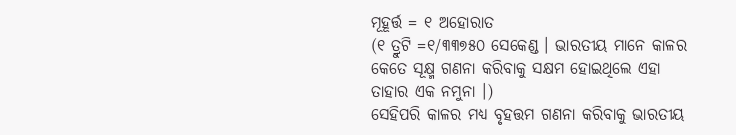ମୂହୂର୍ତ୍ତ = ୧ ଅହୋରାତ
(୧ ତ୍ରୁଟି =୧/୩୩୭୫୦ ସେକେଣ୍ଡ । ଭାରତୀୟ ମାନେ କାଳର କେତେ ସୂକ୍ଷ୍ମ ଗଣନା କରିବାକୁ ସକ୍ଷମ ହୋଇଥିଲେ ଏହା ତାହାର ଏକ ନମୁନା ।)
ସେହିପରି କାଳର ମଧ୍ୟ ବୃହତ୍ତମ ଗଣନା କରିବାକୁ ଭାରତୀୟ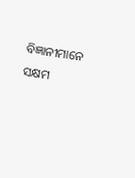ବିଜ୍ଞାନୀମାନେ ସକ୍ଷମ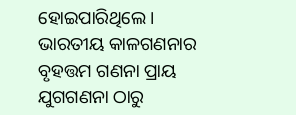ହୋଇପାରିଥିଲେ । ଭାରତୀୟ କାଳଗଣନାର ବୃହତ୍ତମ ଗଣନା ପ୍ରାୟ ଯୁଗଗଣନା ଠାରୁ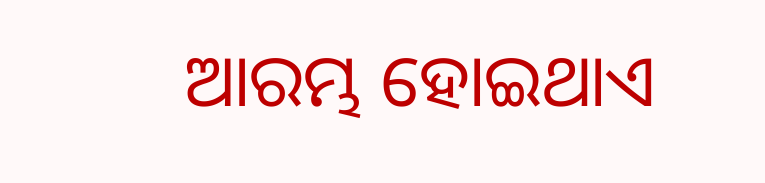ଆରମ୍ଭ ହୋଇଥାଏ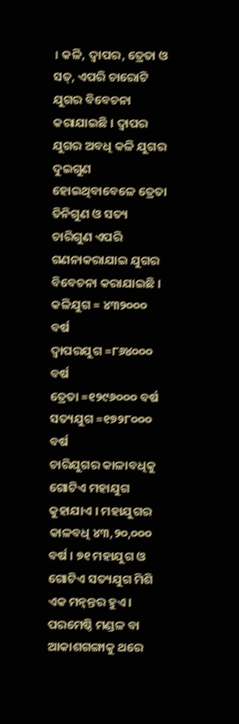। କଳି, ଦ୍ୱାପର, ତ୍ରେତା ଓ ସତ୍, ଏପରି ଚାରୋଟି ଯୁଗର ବିବେଚନା କରାଯାଇଛି । ଦ୍ୱାପର ଯୁଗର ଅବଧି କଳି ଯୁଗର ଦୁଇଗୁଣ ହୋଇଥିବାବେଳେ ତ୍ରେତା ତିନିଗୁଣ ଓ ସତ୍ୟ ଚାରିଗୁଣ ଏପରି ଗଣନାକରାଯାଇ ଯୁଗର ବିବେଚନା କରାଯାଇଛି ।
କଳିଯୁଗ = ୪୩୨୦୦୦ ବର୍ଷ
ଦ୍ୱାପରଯୁଗ =୮୬୪୦୦୦ ବର୍ଷ
ତ୍ରେତା =୧୨୯୬୦୦୦ ବର୍ଷ
ସତ୍ୟଯୁଗ =୧୭୨୮୦୦୦ ବର୍ଷ
ଚାରିଯୁଗର କାଳାବଧିକୁ ଗୋଟିଏ ମହାଯୁଗ କୁହାଯାଏ । ମହାଯୁଗର କାଳବଧି ୪୩,୨୦,୦୦୦ ବର୍ଷ । ୭୧ ମହାଯୁଗ ଓ ଗୋଟିଏ ସତ୍ୟଯୁଗ ମିଶି ଏକ ମନ୍ୱନ୍ତର ହୁଏ । ପରମେଷ୍ଠି ମଣ୍ଡଳ ବା ଆକାଶଗଙ୍ଗାକୁ ଥରେ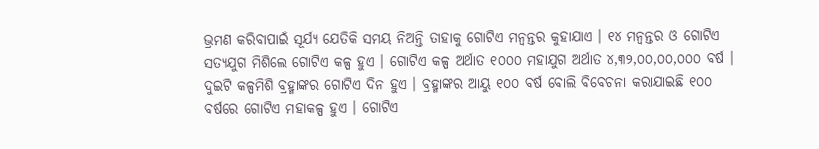ଭ୍ରମଣ କରିବାପାଇଁ ସୂର୍ଯ୍ୟ ଯେତିକି ସମୟ ନିଅନ୍ତି ତାହାକୁ ଗୋଟିଏ ମନ୍ୱନ୍ତର କୁହାଯାଏ । ୧୪ ମନ୍ୱନ୍ତର ଓ ଗୋଟିଏ ସତ୍ୟଯୁଗ ମିଶିଲେ ଗୋଟିଏ କଳ୍ପ ହୁଏ । ଗୋଟିଏ କଳ୍ପ ଅର୍ଥାତ ୧୦୦୦ ମହାଯୁଗ ଅର୍ଥାତ ୪,୩୨,୦୦,୦୦,୦୦୦ ବର୍ଷ । ଦୁଇଟି କଳ୍ପମିଶି ବ୍ରହ୍ମାଙ୍କର ଗୋଟିଏ ଦିନ ହୁଏ । ବ୍ରହ୍ମାଙ୍କର ଆୟୁ ୧୦୦ ବର୍ଷ ବୋଲି ବିବେଚନା କରାଯାଇଛି ୧୦୦ ବର୍ଷରେ ଗୋଟିଏ ମହାକଳ୍ପ ହୁଏ । ଗୋଟିଏ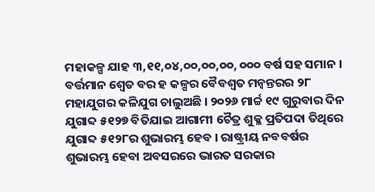ମହାକଳ୍ପ ଯାହ ୩,୧୧,୦୪,୦୦,୦୦,୦୦, ୦୦୦ ବର୍ଷ ସହ ସମାନ । ବର୍ତ୍ତମାନ ଶ୍ୱେତ ବର ହ କଳ୍ପର ବୈବଶ୍ୱତ ମନ୍ୱନ୍ତରର ୨୮ ମହାଯୁଗର କଳିଯୁଗ ଚାଲୁଅଛି । ୨୦୨୬ ମାର୍ଚ୍ଚ ୧୯ ଗୁରୁବାର ଦିନ ଯୁଗାବ୍ଦ ୫୧୨୭ ବିତିଯାଇ ଆଗାମୀ ଚୈତ୍ର ଶୁକ୍ଳ ପ୍ରତିପଦା ତିଥିରେ ଯୁଗାବ୍ଦ ୫୧୨୮ର ଶୁଭାରମ୍ଭ ହେବ । ରାଷ୍ଟ୍ରୀୟ ନବବର୍ଷର ଶୁଭାରମ୍ଭ ହେବା ଅବସରରେ ଭାରତ ସରକାର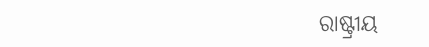ରାଷ୍ଟ୍ରୀୟ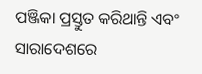ପଞ୍ଜିକା ପ୍ରସ୍ତୁତ କରିଥାନ୍ତି ଏବଂ ସାରାଦେଶରେ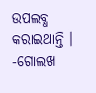ଉପଲବ୍ଧ କରାଇଥାନ୍ତି ।
-ଗୋଲଖ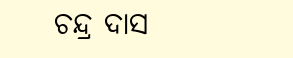ଚନ୍ଦ୍ର ଦାସ